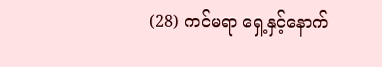(28) ကင်မရာ ရှေ့နှင့်နောက်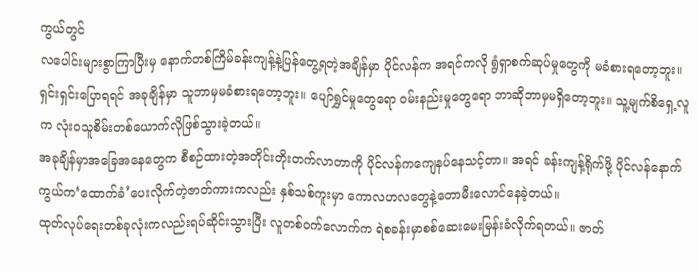ကွယ်တွင်
လပေါင်းများစွာကြာပြီးမှ နောက်တစ်ကြိမ်ခန်းကျန့်နဲ့ပြန်တွေ့ရတဲ့အချိန်မှာ ပိုင်လန်က အရင်ကလို ရွံရှာစက်ဆုပ်မှုတွေကို မခံစားရတော့ဘူး။ ရှင်းရှင်းပြောရရင် အခုချိန်မှာ သူဘာမှမခံစားရတော့ဘူး။ ပျော်ရွှင်မှုတွေရော ဝမ်းနည်းမှုတွေရော ဘာဆိုဘာမှမရှိတော့ဘူး။ သူ့မျက်စိရှေ့လူက လုံးဝသူစိမ်းတစ်ယောက်လိုဖြစ်သွားခဲ့တယ်။
အခုချိန်မှာအခြေအနေတွေက စီစဉ်ထားတဲ့အတိုင်းတိုးတက်လာတာကို ပိုင်လန်ကကျေနပ်နေသင့်တာ။ အရင် ခန်းကျန့်ရိုက်ဖို့ ပိုင်လန်နောက်ကွယ်က‘ထောက်ခံ’ပေးလိုက်တဲ့ဇာတ်ကားကလည်း နှစ်သစ်ကူးမှာ ကောလဟလတွေနဲ့တောမီးလောင်နေခဲ့တယ်။
ထုတ်လုပ်ရေးတစ်ခုလုံးကလည်းရပ်ဆိုင်းသွားပြီး လူတစ်ဝက်လောက်က ရဲစခန်းမှာစစ်ဆေးမေးမြန်းခံလိုက်ရတယ်။ ဇာတ်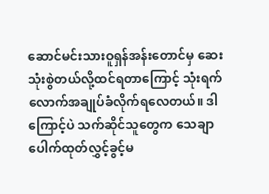ဆောင်မင်းသားဝူရှန်အန်းတောင်မှ ဆေးသုံးစွဲတယ်လို့ထင်ရတာကြောင့် သုံးရက်လောက်အချုပ်ခံလိုက်ရလေတယ်။ ဒါကြောင့်ပဲ သက်ဆိုင်သူတွေက သေချာပေါက်ထုတ်လွှင့်ခွင့်မ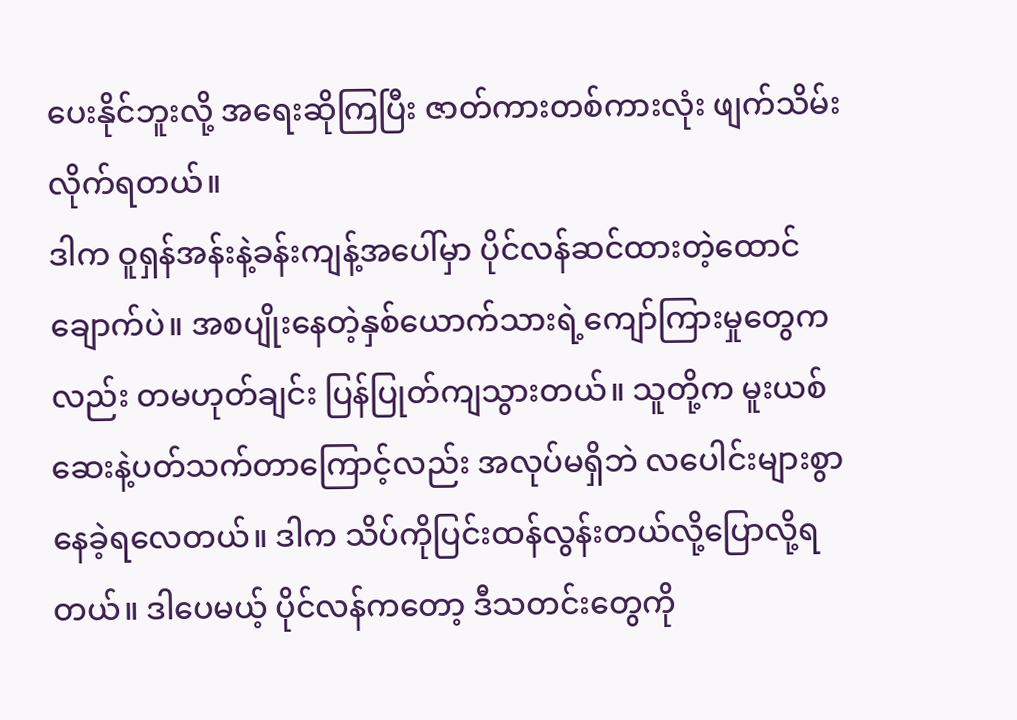ပေးနိုင်ဘူးလို့ အရေးဆိုကြပြီး ဇာတ်ကားတစ်ကားလုံး ဖျက်သိမ်းလိုက်ရတယ်။
ဒါက ဝူရှန်အန်းနဲ့ခန်းကျန့်အပေါ်မှာ ပိုင်လန်ဆင်ထားတဲ့ထောင်ချောက်ပဲ။ အစပျိုးနေတဲ့နှစ်ယောက်သားရဲ့ကျော်ကြားမှုတွေကလည်း တမဟုတ်ချင်း ပြန်ပြုတ်ကျသွားတယ်။ သူတို့က မူးယစ်ဆေးနဲ့ပတ်သက်တာကြောင့်လည်း အလုပ်မရှိဘဲ လပေါင်းများစွာနေခဲ့ရလေတယ်။ ဒါက သိပ်ကိုပြင်းထန်လွန်းတယ်လို့ပြောလို့ရတယ်။ ဒါပေမယ့် ပိုင်လန်ကတော့ ဒီသတင်းတွေကို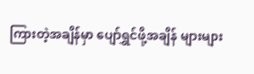ကြားတဲ့အချိန်မှာ ပျော်ရွှင်ဖို့အချိန် များများ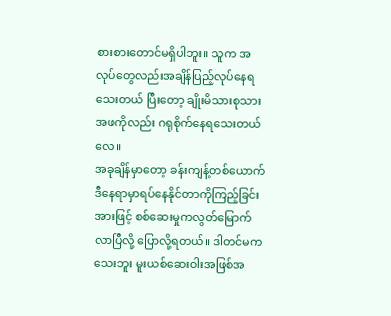စားစားတောင်မရှိပါဘူး။ သူက အလုပ်တွေလည်းအချိန်ပြည့်လုပ်နေရသေးတယ် ပြီးတော့ ချိုးမိသားစုသားအဖကိုလည်း ဂရုစိုက်နေရသေးတယ်လေ။
အခုချိန်မှာတော့ ခန်းကျန့်တစ်ယောက် ဒီနေရာမှာရပ်နေနိုင်တာကိုကြည့်ခြင်းအားဖြင့် စစ်ဆေးမှုကလွတ်မြောက်လာပြီလို့ ပြောလို့ရတယ်။ ဒါတင်မကသေးဘူး မူးယစ်ဆေးဝါးအဖြစ်အ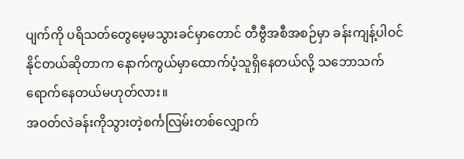ပျက်ကို ပရိသတ်တွေမေ့မသွားခင်မှာတောင် တီဗွီအစီအစဉ်မှာ ခန်းကျန့်ပါဝင်နိုင်တယ်ဆိုတာက နောက်ကွယ်မှာထောက်ပံ့သူရှိနေတယ်လို့ သဘောသက်ရောက်နေတယ်မဟုတ်လား။
အဝတ်လဲခန်းကိုသွားတဲ့စင်္ကလြမ်းတစ်လျှောက်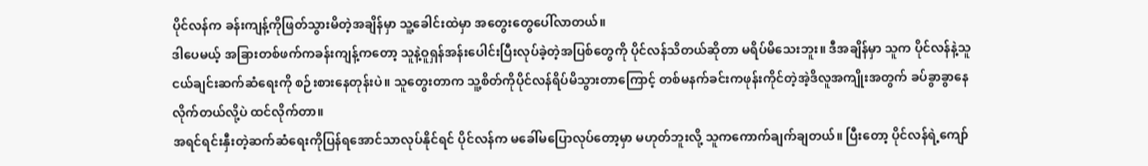ပိုင်လန်က ခန်းကျန့်ကိုဖြတ်သွားမိတဲ့အချိန်မှာ သူ့ခေါင်းထဲမှာ အတွေးတွေပေါ်လာတယ်။
ဒါပေမယ့် အခြားတစ်ဖက်ကခန်းကျန့်ကတော့ သူနဲ့ဝူရှန်အန်းပေါင်းပြီးလုပ်ခဲ့တဲ့အပြစ်တွေကို ပိုင်လန်သိတယ်ဆိုတာ မရိပ်မိသေးဘူး။ ဒီအချိန်မှာ သူက ပိုင်လန်နဲ့သူငယ်ချင်းဆက်ဆံရေးကို စဉ်းစားနေတုန်းပဲ။ သူတွေးတာက သူ့စိတ်ကိုပိုင်လန်ရိပ်မိသွားတာကြောင့် တစ်မနက်ခင်းကဖုန်းကိုင်တဲ့အဲ့ဒိလူအကျိုးအတွက် ခပ်ခွာခွာနေလိုက်တယ်လို့ပဲ ထင်လိုက်တာ။
အရင်ရင်းနှီးတဲ့ဆက်ဆံရေးကိုပြန်ရအောင်သာလုပ်နိုင်ရင် ပိုင်လန်က မခေါ်မပြောလုပ်တော့မှာ မဟုတ်ဘူးလို့ သူကကောက်ချက်ချတယ်။ ပြီးတော့ ပိုင်လန်ရဲ့ကျော်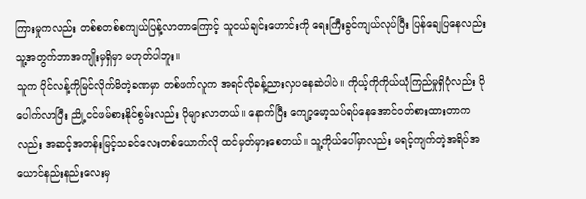ကြားမှုကလည်း တစ်စတစ်စကျယ်ပြန့်လာတာကြောင့် သူငယ်ချင်းဟောင်းကို ရေးကြီးခွင်ကျယ်လုပ်ပြီး ပြန်ချေပြနေလည်း သူ့အတွက်ဘာအကျိုးမှရှိမှာ မဟုတ်ပါဘူး။
သူက ပိုင်လန့်ကိုမြင်လိုက်မိတဲ့ခဏမှာ တစ်ဖက်လူက အရင်လိုခန့်ညားလှပနေဆဲပါပဲ။ ကိုယ့်ကိုကိုယ်ယုံကြည်မှုရှိပုံလည်း ပိုပေါက်လာပြီး ညို့ငင်ဖမ်စားနိုင်စွမ်းလည်း ပိုများလာတယ်။ နောက်ပြီး ကျော့မော့သပ်ရပ်နေအောင်ဝတ်စားထားတာကလည်း အဆင့်အတန်းမြင့်သခင်လေးတစ်ယောက်လို ထင်မှတ်မှားစေတယ်။ သူ့ကိုယ်ပေါ်မှာလည်း မရင့်ကျက်တဲ့အရိပ်အယောင်နည်းနည်းလေးမှ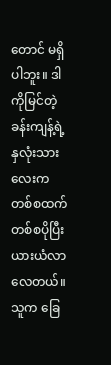တောင် မရှိပါဘူး။ ဒါကိုမြင်တဲ့ခန်းကျန့်ရဲ့နှလုံးသားလေးက တစ်စထက်တစ်စပိုပြီးယားယံလာလေတယ်။ သူက ခြေ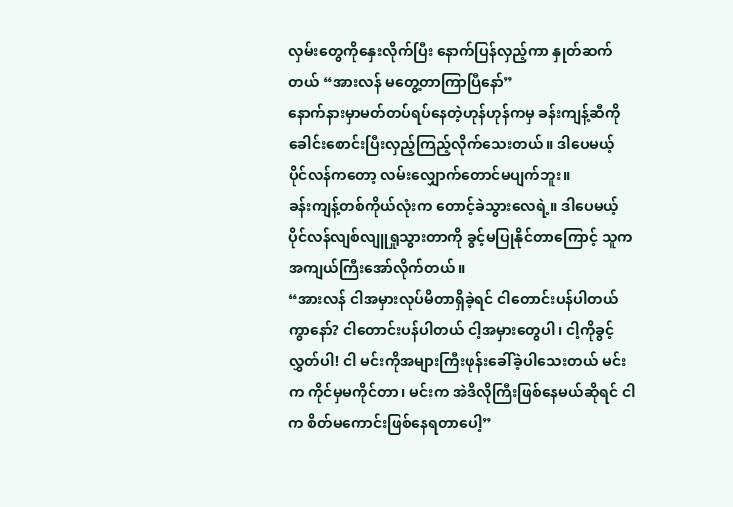လှမ်းတွေကိုနှေးလိုက်ပြီး နောက်ပြန်လှည့်ကာ နှုတ်ဆက်တယ် “အားလန် မတွေ့တာကြာပြီနော်”
နောက်နားမှာမတ်တပ်ရပ်နေတဲ့ဟုန်ဟုန်ကမှ ခန်းကျန့်ဆီကိုခေါင်းစောင်းပြီးလှည့်ကြည့်လိုက်သေးတယ်။ ဒါပေမယ့် ပိုင်လန်ကတော့ လမ်းလျှောက်တောင်မပျက်ဘူး။
ခန်းကျန့်တစ်ကိုယ်လုံးက တောင့်ခဲသွားလေရဲ့။ ဒါပေမယ့် ပိုင်လန်လျစ်လျူရှုသွားတာကို ခွင့်မပြုနိုင်တာကြောင့် သူက အကျယ်ကြီးအော်လိုက်တယ်။
“အားလန် ငါအမှားလုပ်မိတာရှိခဲ့ရင် ငါတောင်းပန်ပါတယ်ကွာနော်? ငါတောင်းပန်ပါတယ် ငါ့အမှားတွေပါ၊ ငါ့ကိုခွင့်လွှတ်ပါ! ငါ မင်းကိုအများကြီးဖုန်းခေါ်ခဲ့ပါသေးတယ် မင်းက ကိုင်မှမကိုင်တာ၊ မင်းက အဲဒိလိုကြီးဖြစ်နေမယ်ဆိုရင် ငါက စိတ်မကောင်းဖြစ်နေရတာပေါ့”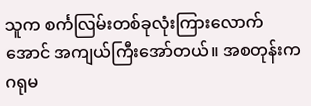သူက စင်္ကလြမ်းတစ်ခုလုံးကြားလောက်အောင် အကျယ်ကြီးအော်တယ်။ အစတုန်းက ဂရုမ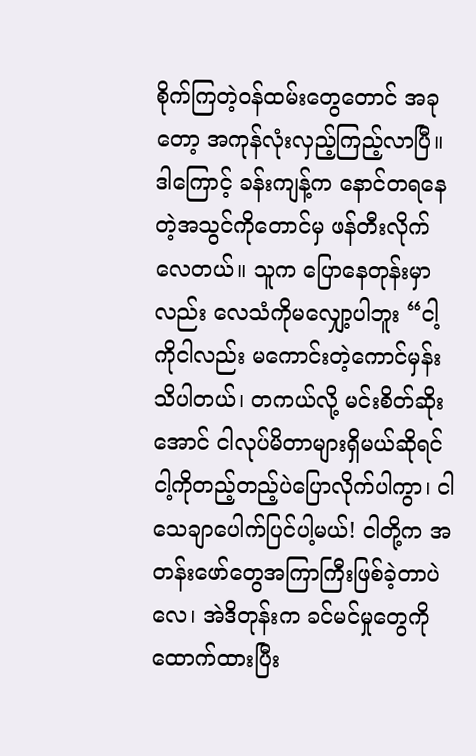စိုက်ကြတဲ့ဝန်ထမ်းတွေတောင် အခုတော့ အကုန်လုံးလှည့်ကြည့်လာပြီ။
ဒါကြောင့် ခန်းကျန့်က နောင်တရနေတဲ့အသွင်ကိုတောင်မှ ဖန်တီးလိုက်လေတယ်။ သူက ပြောနေတုန်းမှာလည်း လေသံကိုမလျှော့ပါဘူး “ငါ့ကိုငါလည်း မကောင်းတဲ့ကောင်မှန်းသိပါတယ်၊ တကယ်လို့ မင်းစိတ်ဆိုးအောင် ငါလုပ်မိတာများရှိမယ်ဆိုရင် ငါ့ကိုတည့်တည့်ပဲပြောလိုက်ပါကွာ၊ ငါ သေချာပေါက်ပြင်ပါ့မယ်! ငါတို့က အတန်းဖော်တွေအကြာကြီးဖြစ်ခဲ့တာပဲလေ၊ အဲဒိတုန်းက ခင်မင်မှုတွေကိုထောက်ထားပြီး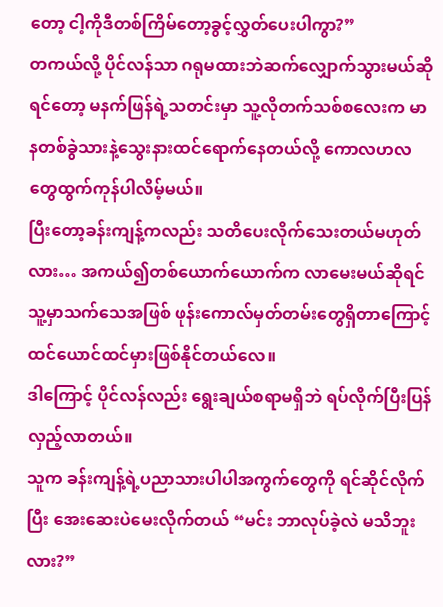တော့ ငါ့ကိုဒီတစ်ကြိမ်တော့ခွင့်လွှတ်ပေးပါကွာ?”
တကယ်လို့ ပိုင်လန်သာ ဂရုမထားဘဲဆက်လျှောက်သွားမယ်ဆိုရင်တော့ မနက်ဖြန်ရဲ့သတင်းမှာ သူ့လိုတက်သစ်စလေးက မာနတစ်ခွဲသားနဲ့သွေးနားထင်ရောက်နေတယ်လို့ ကောလဟလတွေထွက်ကုန်ပါလိမ့်မယ်။
ပြီးတော့ခန်းကျန့်ကလည်း သတိပေးလိုက်သေးတယ်မဟုတ်လား… အကယ်၍တစ်ယောက်ယောက်က လာမေးမယ်ဆိုရင် သူ့မှာသက်သေအဖြစ် ဖုန်းကောလ်မှတ်တမ်းတွေရှိတာကြောင့် ထင်ယောင်ထင်မှားဖြစ်နိုင်တယ်လေ။
ဒါကြောင့် ပိုင်လန်လည်း ရွေးချယ်စရာမရှိဘဲ ရပ်လိုက်ပြီးပြန်လှည့်လာတယ်။
သူက ခန်းကျန့်ရဲ့ပညာသားပါပါအကွက်တွေကို ရင်ဆိုင်လိုက်ပြီး အေးဆေးပဲမေးလိုက်တယ် “မင်း ဘာလုပ်ခဲ့လဲ မသိဘူးလား?”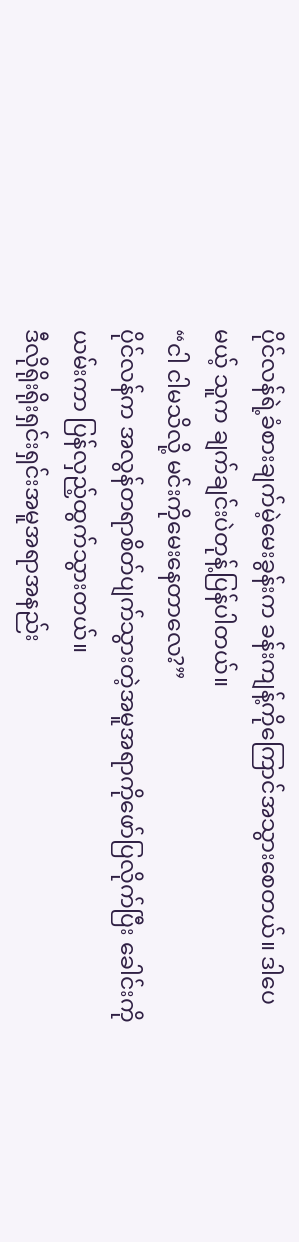ပိုင်လန်ရဲ့ခံစားချက်မဲ့မေးခွန်းက ခန်းကျန့်ကိုကြောင်အသွားစေတယ်။ ဒါပေမယ့် သူက ချက်ချင်းပဲတုန့်ပြန်ပါတယ်။
“ငါ ငါမသိလို့ မင်းကိုမေးနေတာလေ?”
ပိုင်လန်က အလွန်တရာစိတ်ပျက်သွားတဲ့အမူအရာကိုဖော်ပြလိုက်ပြီး ခေါင်းကိုယမ်းကာ ပြန်လှည့်ထွက်သွားတယ်။
ဒီလိုရိုးရိုးရှင်းရှင်းအမူအရာအနည်း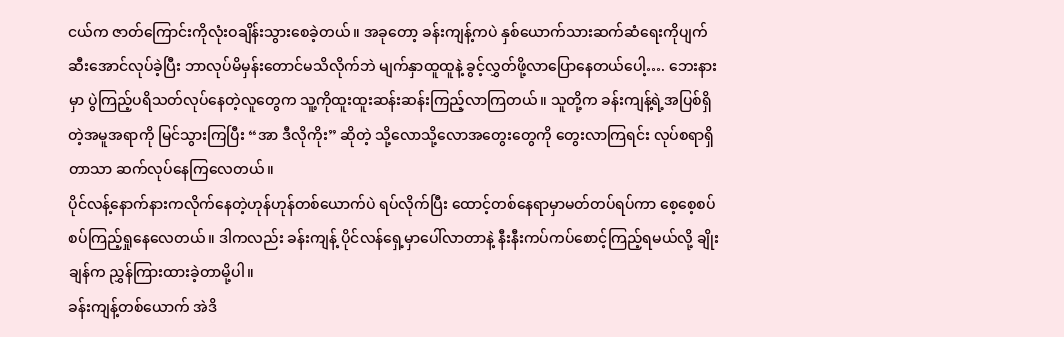ငယ်က ဇာတ်ကြောင်းကိုလုံးဝချိန်းသွားစေခဲ့တယ်။ အခုတော့ ခန်းကျန့်ကပဲ နှစ်ယောက်သားဆက်ဆံရေးကိုပျက်ဆီးအောင်လုပ်ခဲ့ပြီး ဘာလုပ်မိမှန်းတောင်မသိလိုက်ဘဲ မျက်နှာထူထူနဲ့ ခွင့်လွှတ်ဖို့လာပြောနေတယ်ပေါ့…. ဘေးနားမှာ ပွဲကြည့်ပရိသတ်လုပ်နေတဲ့လူတွေက သူ့ကိုထူးထူးဆန်းဆန်းကြည့်လာကြတယ်။ သူတို့က ခန်းကျန့်ရဲ့အပြစ်ရှိတဲ့အမူအရာကို မြင်သွားကြပြီး “အာ ဒီလိုကိုး” ဆိုတဲ့ သို့လောသို့လောအတွေးတွေကို တွေးလာကြရင်း လုပ်စရာရှိတာသာ ဆက်လုပ်နေကြလေတယ်။
ပိုင်လန့်နောက်နားကလိုက်နေတဲ့ဟုန်ဟုန်တစ်ယောက်ပဲ ရပ်လိုက်ပြီး ထောင့်တစ်နေရာမှာမတ်တပ်ရပ်ကာ စေ့စေ့စပ်စပ်ကြည့်ရှုနေလေတယ်။ ဒါကလည်း ခန်းကျန့် ပိုင်လန်ရှေ့မှာပေါ်လာတာနဲ့ နီးနီးကပ်ကပ်စောင့်ကြည့်ရမယ်လို့ ချိုးချန်က ညွှန်ကြားထားခဲ့တာမို့ပါ။
ခန်းကျန့်တစ်ယောက် အဲဒိ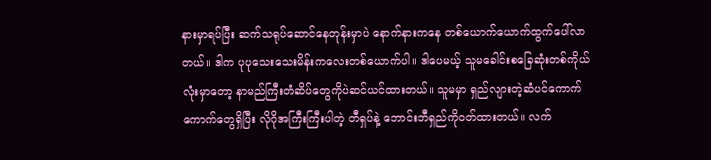နားမှာရပ်ပြီး ဆက်သရုပ်ဆောင်နေတုန်းမှာပဲ နောက်နားကနေ တစ်ယောက်ယောက်ထွက်ပေါ်လာတယ်။ ဒါက ပုပုသေးသေးမိန်းကလေးတစ်ယောက်ပါ။ ဒါပေမယ့် သူမခေါင်းစခြေဆုံးတစ်ကိုယ်လုံးမှာတော့ နာမည်ကြီးတံဆိပ်တွေကိုပဲဆင်ယင်ထားတယ်။ သူမမှာ ရှည်လျားတဲ့ဆံပင်ကောက်ကောက်တွေရှိပြီး လိုဂိုအကြီးကြီးပါတဲ့ တီရှပ်နဲ့ ဘောင်းဘီရှည်ကိုဝတ်ထားတယ်။ လက်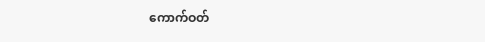ကောက်ဝတ်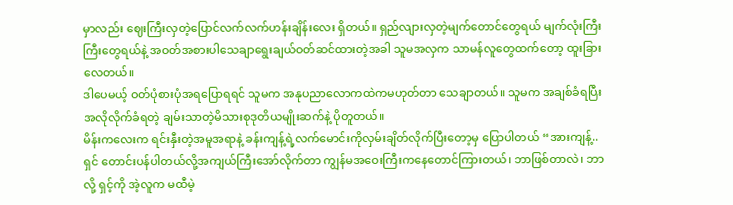မှာလည်း ဈေးကြီးလှတဲ့ပြောင်လက်လက်ဟန်းချိန်းလေး ရှိတယ်။ ရှည်လျားလှတဲ့မျက်တောင်တွေရယ် မျက်လုံးကြီးကြီးတွေရယ်နဲ့ အဝတ်အစားပါသေချာရွေးချယ်ဝတ်ဆင်ထားတဲ့အခါ သူမအလှက သာမန်လူတွေထက်တော့ ထူးခြားလေတယ်။
ဒါပေမယ့် ဝတ်ပုံစားပုံအရပြောရရင် သူမက အနုပညာလောကထဲကမဟုတ်တာ သေချာတယ်။ သူမက အချစ်ခံရပြီးအလိုလိုက်ခံရတဲ့ ချမ်းသာတဲ့မိသားစုဒုတိယမျိုးဆက်နဲ့ ပိုတူတယ်။
မိန်းကလေးက ရင်းနှီးတဲ့အမူအရာနဲ့ ခန်းကျန့်ရဲ့လက်မောင်းကိုလှမ်းချိတ်လိုက်ပြီးတော့မှ ပြောပါတယ် “အားကျန့်.. ရှင် တောင်းပန်ပါတယ်လို့အကျယ်ကြီးအော်လိုက်တာ ကျွန်မအဝေးကြီးကနေတောင်ကြားတယ်၊ ဘာဖြစ်တာလဲ၊ ဘာလို့ ရှင့်ကို အဲ့လူက မထီမဲ့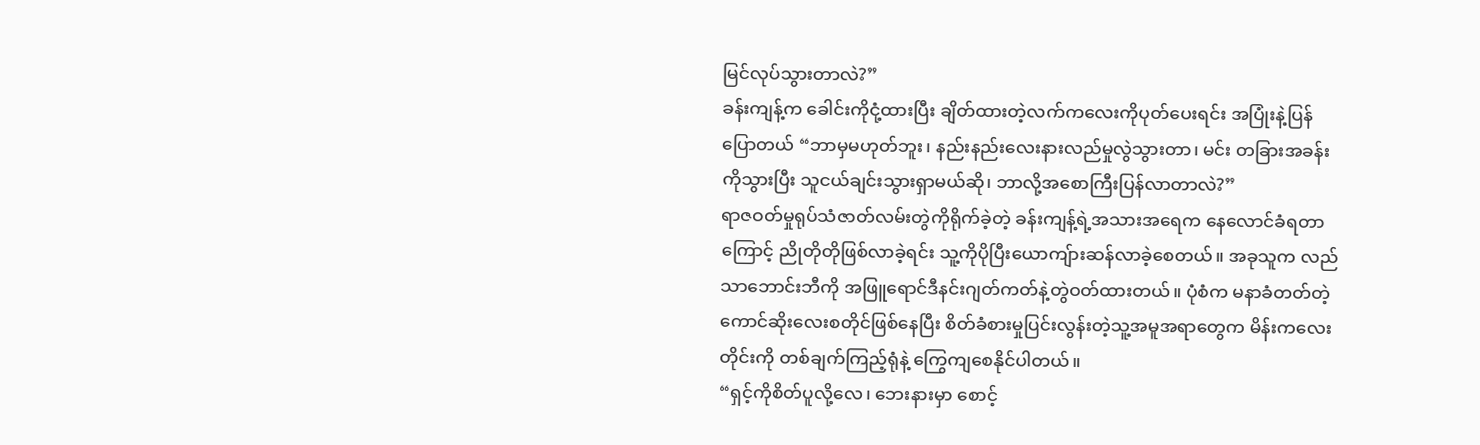မြင်လုပ်သွားတာလဲ?”
ခန်းကျန့်က ခေါင်းကိုငုံ့ထားပြီး ချိတ်ထားတဲ့လက်ကလေးကိုပုတ်ပေးရင်း အပြုံးနဲ့ပြန်ပြောတယ် “ဘာမှမဟုတ်ဘူး၊ နည်းနည်းလေးနားလည်မှုလွဲသွားတာ၊ မင်း တခြားအခန်းကိုသွားပြီး သူငယ်ချင်းသွားရှာမယ်ဆို၊ ဘာလို့အစောကြီးပြန်လာတာလဲ?”
ရာဇဝတ်မှုရုပ်သံဇာတ်လမ်းတွဲကိုရိုက်ခဲ့တဲ့ ခန်းကျန့်ရဲ့အသားအရေက နေလောင်ခံရတာကြောင့် ညိုတိုတိုဖြစ်လာခဲ့ရင်း သူ့ကိုပိုပြီးယောကျ်ားဆန်လာခဲ့စေတယ်။ အခုသူက လည်သာဘောင်းဘီကို အဖြူရောင်ဒီနင်းဂျတ်ကတ်နဲ့တွဲဝတ်ထားတယ်။ ပုံစံက မနာခံတတ်တဲ့ကောင်ဆိုးလေးစတိုင်ဖြစ်နေပြီး စိတ်ခံစားမှုပြင်းလွန်းတဲ့သူ့အမူအရာတွေက မိန်းကလေးတိုင်းကို တစ်ချက်ကြည့်ရုံနဲ့ ကြွေကျစေနိုင်ပါတယ်။
“ရှင့်ကိုစိတ်ပူလို့လေ၊ ဘေးနားမှာ စောင့်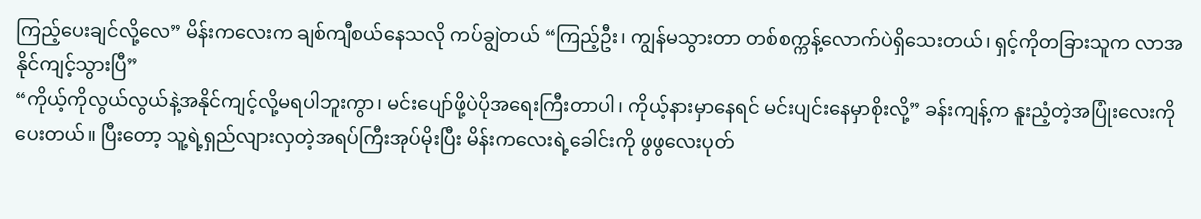ကြည့်ပေးချင်လို့လေ” မိန်းကလေးက ချစ်ကျီစယ်နေသလို ကပ်ချွဲတယ် “ကြည့်ဦး၊ ကျွန်မသွားတာ တစ်စက္ကန့်လောက်ပဲရှိသေးတယ်၊ ရှင့်ကိုတခြားသူက လာအနိုင်ကျင့်သွားပြီ”
“ကိုယ့်ကိုလွယ်လွယ်နဲ့အနိုင်ကျင့်လို့မရပါဘူးကွာ၊ မင်းပျော်ဖို့ပဲပိုအရေးကြီးတာပါ၊ ကိုယ့်နားမှာနေရင် မင်းပျင်းနေမှာစိုးလို့” ခန်းကျန့်က နူးညံ့တဲ့အပြုံးလေးကိုပေးတယ်။ ပြီးတော့ သူ့ရဲ့ရှည်လျားလှတဲ့အရပ်ကြီးအုပ်မိုးပြီး မိန်းကလေးရဲ့ခေါင်းကို ဖွဖွလေးပုတ်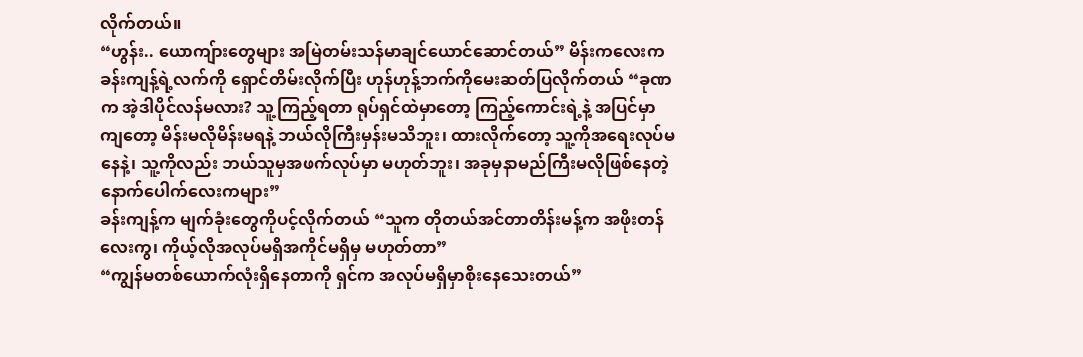လိုက်တယ်။
“ဟွန်း.. ယောကျ်ားတွေများ အမြဲတမ်းသန်မာချင်ယောင်ဆောင်တယ်” မိန်းကလေးက ခန်းကျန့်ရဲ့လက်ကို ရှောင်တိမ်းလိုက်ပြီး ဟုန်ဟုန့်ဘက်ကိုမေးဆတ်ပြလိုက်တယ် “ခုဏက အဲ့ဒါပိုင်လန်မလား? သူ့ကြည့်ရတာ ရုပ်ရှင်ထဲမှာတော့ ကြည့်ကောင်းရဲ့နဲ့ အပြင်မှာကျတော့ မိန်းမလိုမိန်းမရနဲ့ ဘယ်လိုကြီးမှန်းမသိဘူး၊ ထားလိုက်တော့ သူ့ကိုအရေးလုပ်မနေနဲ့၊ သူ့ကိုလည်း ဘယ်သူမှအဖက်လုပ်မှာ မဟုတ်ဘူး၊ အခုမှနာမည်ကြီးမလိုဖြစ်နေတဲ့ နောက်ပေါက်လေးကများ”
ခန်းကျန့်က မျက်ခုံးတွေကိုပင့်လိုက်တယ် “သူက တိုတယ်အင်တာတိန်းမန့်က အဖိုးတန်လေးကွ၊ ကိုယ့်လိုအလုပ်မရှိအကိုင်မရှိမှ မဟုတ်တာ”
“ကျွန်မတစ်ယောက်လုံးရှိနေတာကို ရှင်က အလုပ်မရှိမှာစိုးနေသေးတယ်”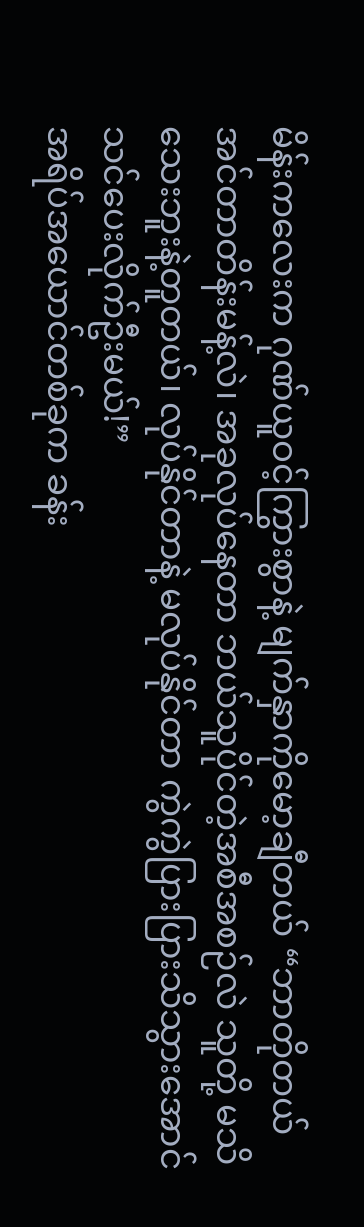မိန်းကလေးက ဂုဏ်ယူဝင့်ကြွားစွာနဲ့ မျက်နှာကိုမော့ချီတယ် “ဘာတိုတယ်အင်တာတိန်းမန့်လဲ၊ အခုလုပ်နေတာ ဘယ်သူပိုင်တဲ့အစီအစဉ်လဲ သူတို့ မသိသေးဘူးနဲ့တူတယ်၊ လုပ်နိုင်တာနဲ့ မလုပ်နိုင်တာ ကွဲကွဲပြားပြားသိသွားအောင် သင်ပေးလိုက်ဦးမယ်!”
အရိပ်အယောင်တစ်ခုက ခန်း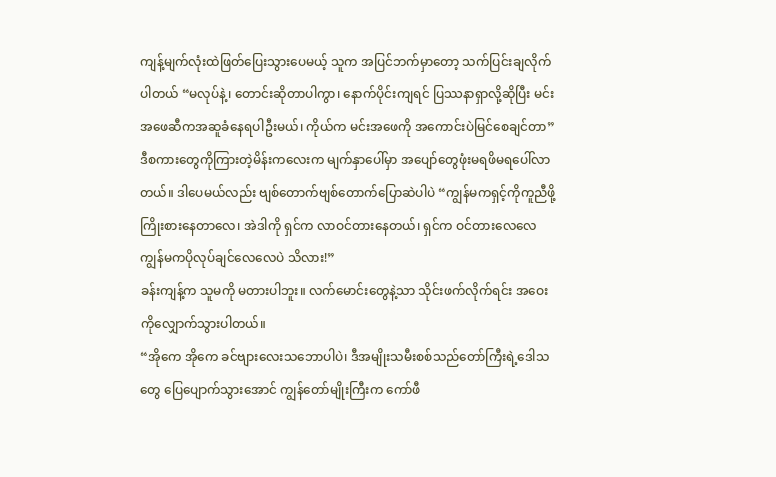ကျန့်မျက်လုံးထဲဖြတ်ပြေးသွားပေမယ့် သူက အပြင်ဘက်မှာတော့ သက်ပြင်းချလိုက်ပါတယ် “မလုပ်နဲ့၊ တောင်းဆိုတာပါကွာ၊ နောက်ပိုင်းကျရင် ပြဿနာရှာလို့ဆိုပြီး မင်းအဖေဆီကအဆူခံနေရပါဦးမယ်၊ ကိုယ်က မင်းအဖေကို အကောင်းပဲမြင်စေချင်တာ”
ဒီစကားတွေကိုကြားတဲ့မိန်းကလေးက မျက်နှာပေါ်မှာ အပျော်တွေဖုံးမရဖိမရပေါ်လာတယ်။ ဒါပေမယ်လည်း ဗျစ်တောက်ဗျစ်တောက်ပြောဆဲပါပဲ “ကျွန်မကရှင့်ကိုကူညီဖို့ကြိုးစားနေတာလေ၊ အဲဒါကို ရှင်က လာဝင်တားနေတယ်၊ ရှင်က ဝင်တားလေလေ ကျွန်မကပိုလုပ်ချင်လေလေပဲ သိလား!”
ခန်းကျန့်က သူမကို မတားပါဘူး။ လက်မောင်းတွေနဲ့သာ သိုင်းဖက်လိုက်ရင်း အဝေးကိုလျှောက်သွားပါတယ်။
“အိုကေ အိုကေ ခင်ဗျားလေးသဘောပါပဲ၊ ဒီအမျိုးသမီးစစ်သည်တော်ကြီးရဲ့ဒေါသတွေ ပြေပျောက်သွားအောင် ကျွန်တော်မျိုးကြီးက ကော်ဖီ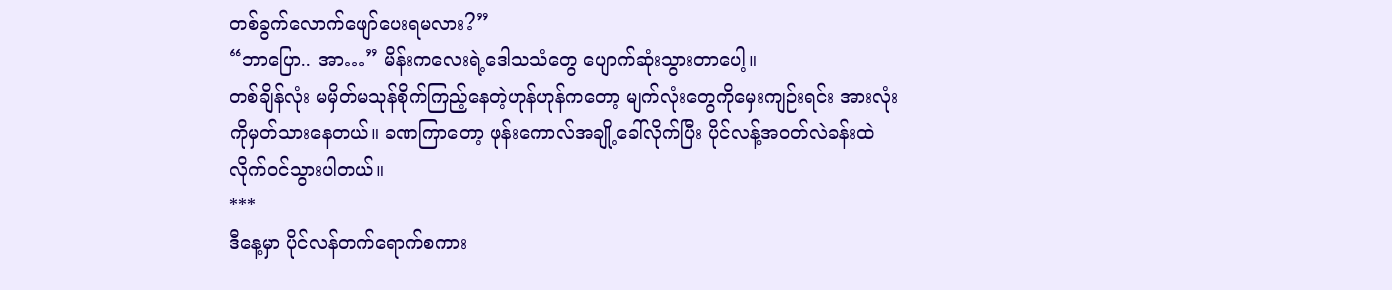တစ်ခွက်လောက်ဖျော်ပေးရမလား?”
“ဘာပြော.. အာ…” မိန်းကလေးရဲ့ဒေါသသံတွေ ပျောက်ဆုံးသွားတာပေါ့။
တစ်ချိန်လုံး မမှိတ်မသုန်စိုက်ကြည့်နေတဲ့ဟုန်ဟုန်ကတော့ မျက်လုံးတွေကိုမှေးကျဉ်းရင်း အားလုံးကိုမှတ်သားနေတယ်။ ခဏကြာတော့ ဖုန်းကောလ်အချို့ခေါ်လိုက်ပြီး ပိုင်လန့်အဝတ်လဲခန်းထဲ လိုက်ဝင်သွားပါတယ်။
***
ဒီနေ့မှာ ပိုင်လန်တက်ရောက်စကား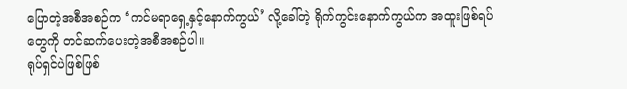ပြောတဲ့အစီအစဉ်က ‘ကင်မရာရှေ့နှင့်နောက်ကွယ်’ လို့ခေါ်တဲ့ ရိုက်ကွင်းနောက်ကွယ်က အထူးဖြစ်ရပ်တွေကို တင်ဆက်ပေးတဲ့အစီအစဉ်ပါ။
ရုပ်ရှင်ပဲဖြစ်ဖြစ်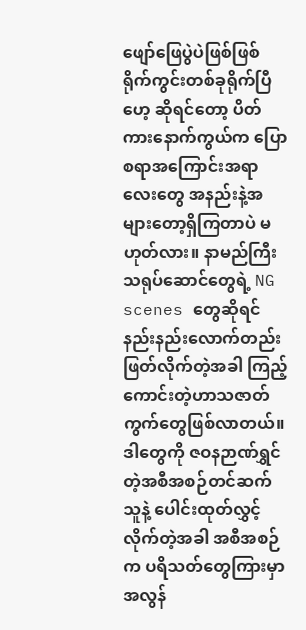ဖျော်ဖြေပွဲပဲဖြစ်ဖြစ် ရိုက်ကွင်းတစ်ခုရိုက်ပြီဟေ့ ဆိုရင်တော့ ပိတ်ကားနောက်ကွယ်က ပြောစရာအကြောင်းအရာလေးတွေ အနည်းနဲ့အများတော့ရှိကြတာပဲ မဟုတ်လား။ နာမည်ကြီးသရုပ်ဆောင်တွေရဲ့ NG scenes တွေဆိုရင် နည်းနည်းလောက်တည်းဖြတ်လိုက်တဲ့အခါ ကြည့်ကောင်းတဲ့ဟာသဇာတ်ကွက်တွေဖြစ်လာတယ်။ ဒါတွေကို ဇဝနဉာဏ်ရွှင်တဲ့အစီအစဉ်တင်ဆက်သူနဲ့ ပေါင်းထုတ်လွှင့်လိုက်တဲ့အခါ အစီအစဉ်က ပရိသတ်တွေကြားမှာ အလွန်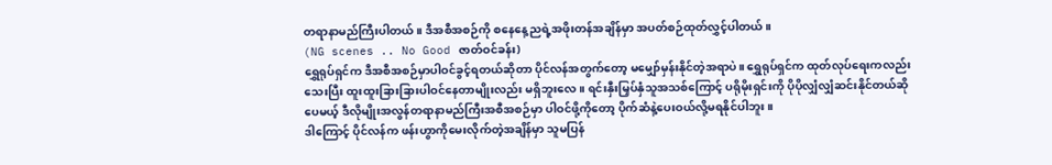တရာနာမည်ကြီးပါတယ်။ ဒီအစီအစဉ်ကို စနေနေ့ညရဲ့အဖိုးတန်အချိန်မှာ အပတ်စဉ်ထုတ်လွှင့်ပါတယ်။
(NG scenes .. No Good ဇာတ်ဝင်ခန်း)
ရွှေရုပ်ရှင်က ဒီအစီအစဉ်မှာပါဝင်ခွင့်ရတယ်ဆိုတာ ပိုင်လန်အတွက်တော့ မမျှော်မှန်းနိုင်တဲ့အရာပဲ။ ရွှေရုပ်ရှင်က ထုတ်လုပ်ရေးကလည်းသေးပြီး ထူးထူးခြားခြားပါဝင်နေတာမျိုးလည်း မရှိဘူးလေ။ ရင်းနှီးမြှပ်နှံသူအသစ်ကြောင့် ပရိုမိုးရှင်းကို ပိုပိုလျှံလျှံဆင်းနိုင်တယ်ဆိုပေမယ့် ဒီလိုမျိုးအလွန်တရာနာမည်ကြီးအစီအစဉ်မှာ ပါဝင်ဖို့ကိုတော့ ပိုက်ဆံနဲ့ပေးဝယ်လို့မရနိုင်ပါဘူး။
ဒါကြောင့် ပိုင်လန်က ဖန်းဟွာကိုမေးလိုက်တဲ့အချိန်မှာ သူမပြန်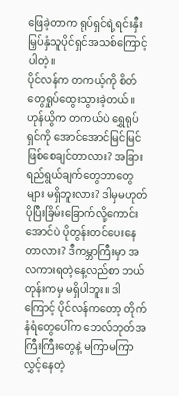ဖြေခဲ့တာက ရုပ်ရှင်ရဲ့ရင်းနှီးမြှပ်နှံသူပိုင်ရှင်အသစ်ကြောင့်ပါတဲ့။
ပိုင်လန်က တကယ့်ကို စိတ်တွေရှုပ်ထွေးသွားခဲ့တယ်။ ဟုန်ယွိက တကယ်ပဲ ရွှေရုပ်ရှင်ကို အောင်အောင်မြင်မြင်ဖြစ်စေချင်တာလား? အခြားရည်ရွယ်ချက်တွေဘာတွေများ မရှိဘူးလား? ဒါမှမဟုတ် ပိုပြီးခြိမ်းခြောက်လို့ကောင်းအောင်ပဲ ပိုတွန်းတင်ပေးနေတာလား? ဒီကမ္ဘာကြီးမှာ အလကားရတဲ့နေ့လည်စာ ဘယ်တုန်းကမှ မရှိပါဘူး။ ဒါကြောင့် ပိုင်လန်ကတော့ တိုက်နံရံတွေပေါ်က ဘေလ်ဘုတ်အကြီးကြီးတွေနဲ့ မကြာမကြာလွှင့်နေတဲ့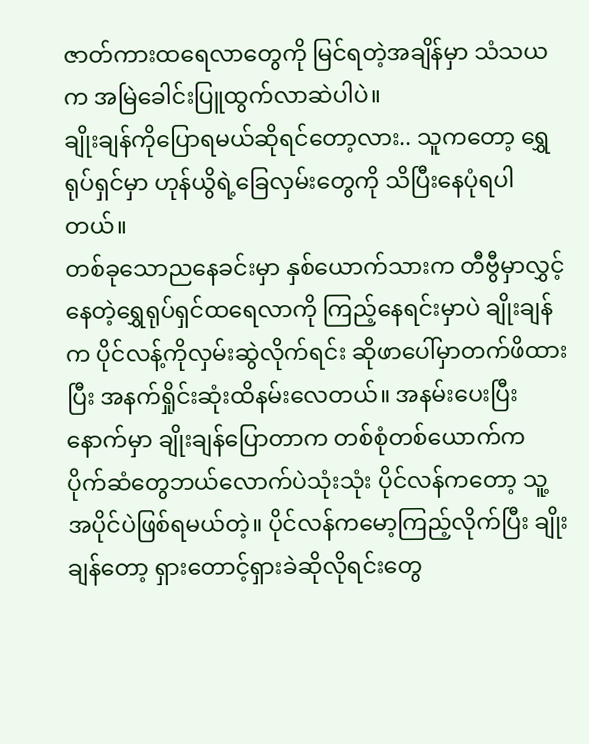ဇာတ်ကားထရေလာတွေကို မြင်ရတဲ့အချိန်မှာ သံသယက အမြဲခေါင်းပြူထွက်လာဆဲပါပဲ။
ချိုးချန်ကိုပြောရမယ်ဆိုရင်တော့လား.. သူကတော့ ရွှေရုပ်ရှင်မှာ ဟုန်ယွိရဲ့ခြေလှမ်းတွေကို သိပြီးနေပုံရပါတယ်။
တစ်ခုသောညနေခင်းမှာ နှစ်ယောက်သားက တီဗွီမှာလွှင့်နေတဲ့ရွှေရုပ်ရှင်ထရေလာကို ကြည့်နေရင်းမှာပဲ ချိုးချန်က ပိုင်လန့်ကိုလှမ်းဆွဲလိုက်ရင်း ဆိုဖာပေါ်မှာတက်ဖိထားပြီး အနက်ရှိုင်းဆုံးထိနမ်းလေတယ်။ အနမ်းပေးပြီးနောက်မှာ ချိုးချန်ပြောတာက တစ်စုံတစ်ယောက်က ပိုက်ဆံတွေဘယ်လောက်ပဲသုံးသုံး ပိုင်လန်ကတော့ သူ့အပိုင်ပဲဖြစ်ရမယ်တဲ့။ ပိုင်လန်ကမော့ကြည့်လိုက်ပြီး ချိုးချန်တော့ ရှားတောင့်ရှားခဲဆိုလိုရင်းတွေ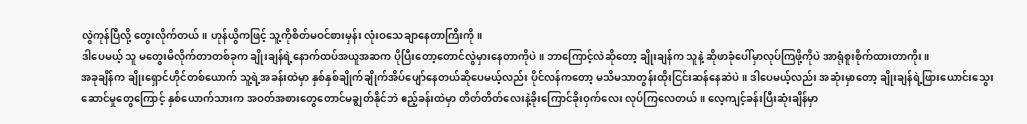လွဲကုန်ပြီလို့ တွေးလိုက်တယ်။ ဟုန်ယွိကဖြင့် သူ့ကိုစိတ်မဝင်စားမှန်း လုံးဝသေချာနေတာကြီးကို။
ဒါပေမယ့် သူ မတွေးမိလိုက်တာတစ်ခုက ချိုးချန်ရဲ့နောက်ထပ်အယူအဆက ပိုပြီးတော့တောင်လွဲမှားနေတာကိုပဲ။ ဘာကြောင့်လဲဆိုတော့ ချိုးချန်က သူနဲ့ ဆိုဖာခုံပေါ်မှာလုပ်ကြဖို့ကိုပဲ အာရုံစူးစိုက်ထားတာကိုး။
အခုချိန်က ချိုးရှောင်ဟိုင်တစ်ယောက် သူ့ရဲ့အခန်းထဲမှာ နှစ်နှစ်ချိုက်ချိုက်အိပ်ပျော်နေတယ်ဆိုပေမယ့်လည်း ပိုင်လန်ကတော့ မသိမသာတွန်းထိုးငြင်းဆန်နေဆဲပဲ။ ဒါပေမယ့်လည်း အဆုံးမှာတော့ ချိုးချန်ရဲ့ဖြားယောင်းသွေးဆောင်မှုတွေကြောင့် နှစ်ယောက်သားက အဝတ်အစားတွေတောင်မချွတ်နိုင်ဘဲ ဧည့်ခန်းထဲမှာ တိတ်တိတ်လေးနဲ့ခိုးကြောင်ခိုးဝှက်လေး လုပ်ကြလေတယ်။ လေ့ကျင့်ခန်းပြီးဆုံးချိန်မှာ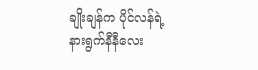ချိုးချန်က ပိုင်လန်ရဲ့နားရွက်နီနီလေး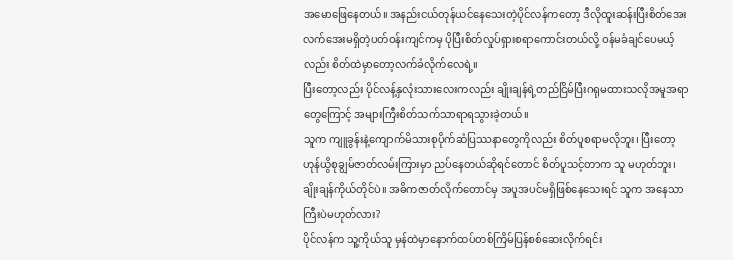အမောဖြေနေတယ်။ အနည်းငယ်တုန်ယင်နေသေးတဲ့ပိုင်လန်ကတော့ ဒီလိုထူးဆန်းပြီးစိတ်အေးလက်အေးမရှိတဲ့ပတ်ဝန်းကျင်ကမှ ပိုပြီးစိတ်လှုပ်ရှားစရာကောင်းတယ်လို့ ဝန်မခံချင်ပေမယ့်လည်း စိတ်ထဲမှာတော့လက်ခံလိုက်လေရဲ့။
ပြီးတော့လည်း ပိုင်လန့်နှလုံးသားလေးကလည်း ချိုးချန်ရဲ့တည်ငြိမ်ပြီးဂရုမထားသလိုအမူအရာတွေကြောင့် အများကြီးစိတ်သက်သာရာရသွားခဲ့တယ်။
သူက ကျူခွန်းနဲ့ကျောက်မိသားစုပိုက်ဆံပြဿနာတွေကိုလည်း စိတ်ပူစရာမလိုဘူး၊ ပြီးတော့ ဟုန်ယွိစုချွမ်ဇာတ်လမ်းကြားမှာ ညပ်နေတယ်ဆိုရင်တောင် စိတ်ပူသင့်တာက သူ မဟုတ်ဘူး၊ ချိုးချန်ကိုယ်တိုင်ပဲ။ အဓိကဇာတ်လိုက်တောင်မှ အပူအပင်မရှိဖြစ်နေသေးရင် သူက အနေသာကြီးပဲမဟုတ်လား?
ပိုင်လန်က သူ့ကိုယ်သူ မှန်ထဲမှာနောက်ထပ်တစ်ကြိမ်ပြန်စစ်ဆေးလိုက်ရင်း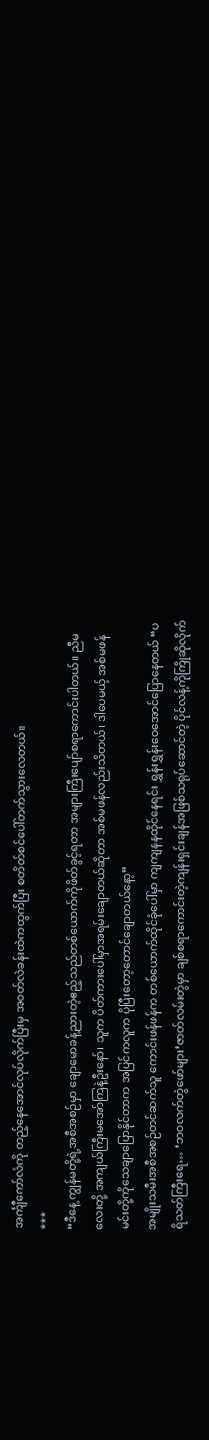အင်္ကျီကော်လံကို တည့်နေအောင်လုပ်လိုက်ပြီးမှ အဝတ်လဲခန်းထဲကထွက်ပြီး စတိတ်စင်ပေါ်တက်သွားလေတယ်။
***
“ဒီနေ့ ကျွန်မတို့ရဲ့အစီအစဉ်မှာ ချောမောခန့်ညားတဲ့ဧည့်သည်တစ်ယောက်ကိုဖိတ်ခွင့်ရတာ အများကြီးပျော်စရာကောင်းပါတယ်။ ညီမလေးတို့ အကျယ်ကြီးမအော်ကြနဲ့ဦးနော်၊ သူက ပိတ်ကားပေါ်မှာအရမ်းချောတယ်ဆိုတာ အစ်မဖန်လည်းသိတယ်၊ ဒါပေမယ့် အစ်မဖန် မင်းတို့ကိုသေချာပြောနိုင်တာက အပြင်ကလူက ပိုပြီးတော့တောင်ချောတယ်နော့”
အမျိုးသမီးအစီအစဉ်တင်ဆက်သူ ကောင်းဖန်ဖန်က တစ်ယောက်ထိုင်ခုံပေါ်မှာ ကျကျနနထိုင်နေရင်း ရွှန်းရွှန်းဝေအောင်ပြောနေတယ် “ပရိသတ်ကြီးရေ… ‘ဘဝလက်တွဲဖော်များ’ဇာတ်လမ်းတွဲမှာ ချစ်စရာကောင်းတဲ့ကျန်းရှင်းချန်အဖြစ်သရုပ်ဆောင်တဲ့ ပိုင်လန့်ကိုကြိုဆိုလိုက်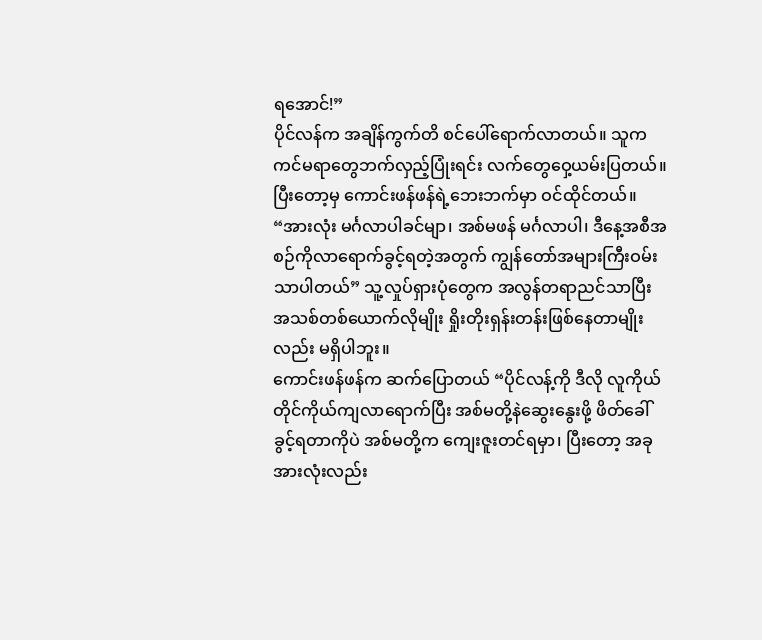ရအောင်!”
ပိုင်လန်က အချိန်ကွက်တိ စင်ပေါ်ရောက်လာတယ်။ သူက ကင်မရာတွေဘက်လှည့်ပြုံးရင်း လက်တွေဝှေ့ယမ်းပြတယ်။ ပြီးတော့မှ ကောင်းဖန်ဖန်ရဲ့ဘေးဘက်မှာ ဝင်ထိုင်တယ်။
“အားလုံး မင်္ဂလာပါခင်မျာ၊ အစ်မဖန် မင်္ဂလာပါ၊ ဒီနေ့အစီအစဉ်ကိုလာရောက်ခွင့်ရတဲ့အတွက် ကျွန်တော်အများကြီးဝမ်းသာပါတယ်” သူ့လှုပ်ရှားပုံတွေက အလွန်တရာညင်သာပြီး အသစ်တစ်ယောက်လိုမျိုး ရှိုးတိုးရှန်းတန်းဖြစ်နေတာမျိုးလည်း မရှိပါဘူး။
ကောင်းဖန်ဖန်က ဆက်ပြောတယ် “ပိုင်လန့်ကို ဒီလို လူကိုယ်တိုင်ကိုယ်ကျလာရောက်ပြီး အစ်မတို့နဲဆွေးနွေးဖို့ ဖိတ်ခေါ်ခွင့်ရတာကိုပဲ အစ်မတို့က ကျေးဇူးတင်ရမှာ၊ ပြီးတော့ အခုအားလုံးလည်း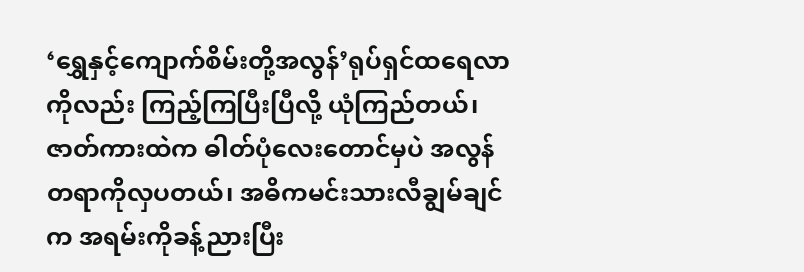‘ရွှေနှင့်ကျောက်စိမ်းတို့အလွန်’ရုပ်ရှင်ထရေလာကိုလည်း ကြည့်ကြပြီးပြီလို့ ယုံကြည်တယ်၊ ဇာတ်ကားထဲက ဓါတ်ပုံလေးတောင်မှပဲ အလွန်တရာကိုလှပတယ်၊ အဓိကမင်းသားလီချွမ်ချင်က အရမ်းကိုခန့်ညားပြီး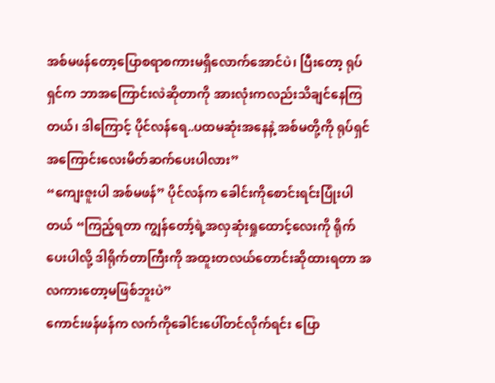အစ်မဖန်တော့ပြောစရာစကားမရှိလောက်အောင်ပဲ၊ ပြီးတော့ ရုပ်ရှင်က ဘာအကြောင်းလဲဆိုတာကို အားလုံးကလည်းသိချင်နေကြတယ်၊ ဒါကြောင့် ပိုင်လန်ရေ..ပထမဆုံးအနေနဲ့ အစ်မတို့ကို ရုပ်ရှင်အကြောင်းလေးမိတ်ဆက်ပေးပါလား”
“ကျေးဇူးပါ အစ်မဖန်” ပိုင်လန်က ခေါင်းကိုစောင်းရင်းပြုံးပါတယ် “ကြည့်ရတာ ကျွန်တော့်ရဲ့အလှဆုံးရှုထောင့်လေးကို ရိုက်ပေးပါလို့ ဒါရိုက်တာကြီးကို အထူးတလယ်တောင်းဆိုထားရတာ အလကားတော့မဖြစ်ဘူးပဲ”
ကောင်းဖန်ဖန်က လက်ကိုခေါင်းပေါ်တင်လိုက်ရင်း ပြော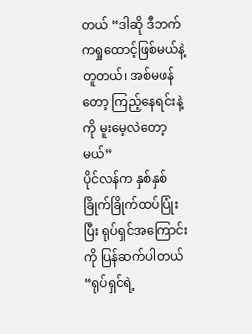တယ် “ဒါဆို ဒီဘက်ကရှုထောင့်ဖြစ်မယ်နဲ့တူတယ်၊ အစ်မဖန်တော့ ကြည့်နေရင်းနဲ့ကို မူးမေ့လဲတော့မယ်”
ပိုင်လန်က နှစ်နှစ်ခြိုက်ခြိုက်ထပ်ပြုံးပြီး ရုပ်ရှင်အကြောင်းကို ပြန်ဆက်ပါတယ် “ရုပ်ရှင်ရဲ့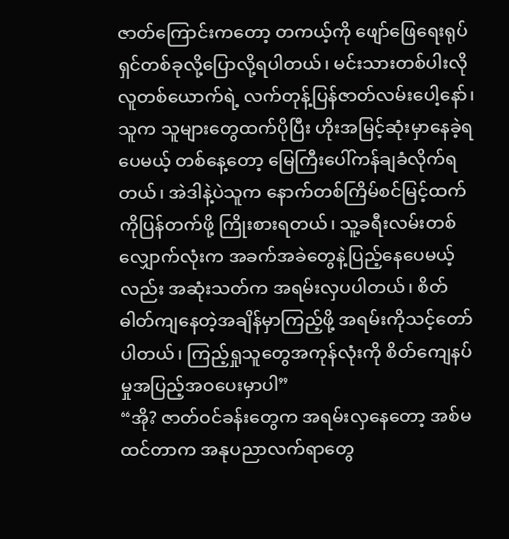ဇာတ်ကြောင်းကတော့ တကယ့်ကို ဖျော်ဖြေရေးရုပ်ရှင်တစ်ခုလို့ပြောလို့ရပါတယ်၊ မင်းသားတစ်ပါးလိုလူတစ်ယောက်ရဲ့ လက်တုန့်ပြန်ဇာတ်လမ်းပေါ့နော်၊ သူက သူများတွေထက်ပိုပြီး ဟိုးအမြင့်ဆုံးမှာနေခဲ့ရပေမယ့် တစ်နေ့တော့ မြေကြီးပေါ်ကန်ချခံလိုက်ရတယ်၊ အဲဒါနဲ့ပဲသူက နောက်တစ်ကြိမ်စင်မြင့်ထက်ကိုပြန်တက်ဖို့ ကြိုးစားရတယ်၊ သူ့ခရီးလမ်းတစ်လျှောက်လုံးက အခက်အခဲတွေနဲ့ပြည့်နေပေမယ့်လည်း အဆုံးသတ်က အရမ်းလှပပါတယ်၊ စိတ်ဓါတ်ကျနေတဲ့အချိန်မှာကြည့်ဖို့ အရမ်းကိုသင့်တော်ပါတယ်၊ ကြည့်ရှုသူတွေအကုန်လုံးကို စိတ်ကျေနပ်မှုအပြည့်အဝပေးမှာပါ”
“အို? ဇာတ်ဝင်ခန်းတွေက အရမ်းလှနေတော့ အစ်မထင်တာက အနုပညာလက်ရာတွေ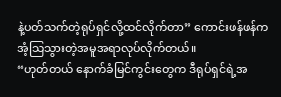နဲ့ပတ်သက်တဲ့ရုပ်ရှင်လို့ထင်လိုက်တာ” ကောင်းဖန်ဖန်က အံ့သြသွားတဲ့အမူအရာလုပ်လိုက်တယ်။
“ဟုတ်တယ် နောက်ခံမြင်ကွင်းတွေက ဒီရုပ်ရှင်ရဲ့အ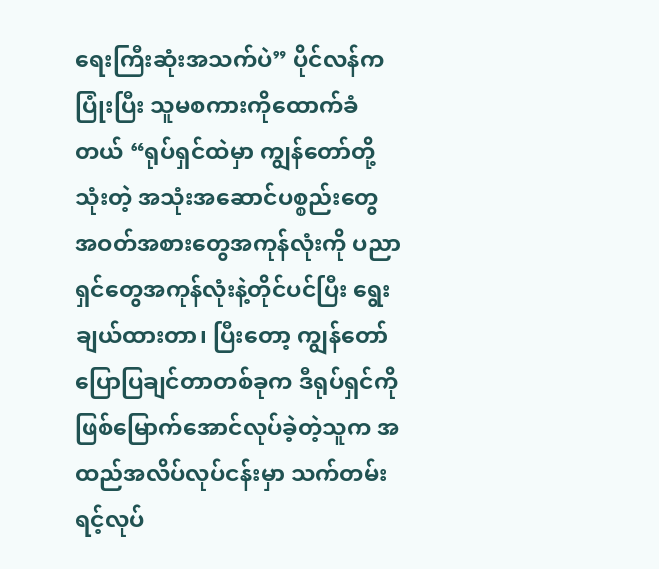ရေးကြီးဆုံးအသက်ပဲ” ပိုင်လန်ကပြုံးပြီး သူမစကားကိုထောက်ခံတယ် “ရုပ်ရှင်ထဲမှာ ကျွန်တော်တို့သုံးတဲ့ အသုံးအဆောင်ပစ္စည်းတွေ အဝတ်အစားတွေအကုန်လုံးကို ပညာရှင်တွေအကုန်လုံးနဲ့တိုင်ပင်ပြီး ရွေးချယ်ထားတာ၊ ပြီးတော့ ကျွန်တော်ပြောပြချင်တာတစ်ခုက ဒီရုပ်ရှင်ကိုဖြစ်မြောက်အောင်လုပ်ခဲ့တဲ့သူက အထည်အလိပ်လုပ်ငန်းမှာ သက်တမ်းရင့်လုပ်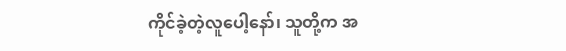ကိုင်ခဲ့တဲ့လူပေါ့နော်၊ သူတို့က အ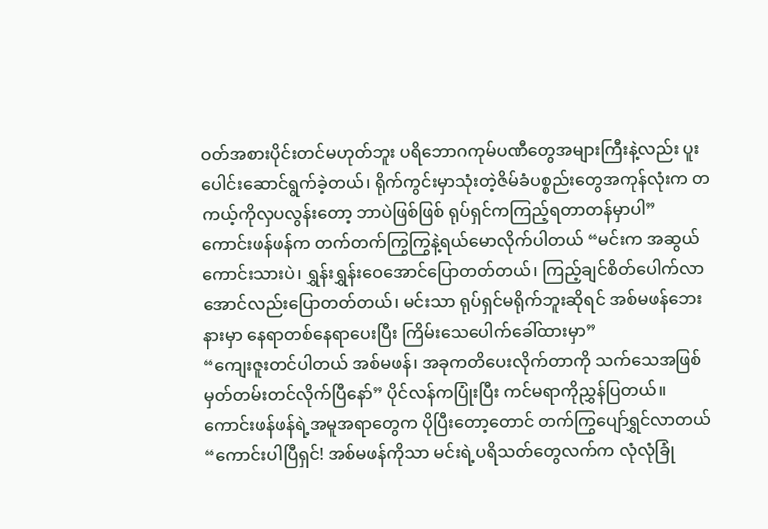ဝတ်အစားပိုင်းတင်မဟုတ်ဘူး ပရိဘောဂကုမ်ပဏီတွေအများကြီးနဲ့လည်း ပူးပေါင်းဆောင်ရွက်ခဲ့တယ်၊ ရိုက်ကွင်းမှာသုံးတဲ့ဇိမ်ခံပစ္စည်းတွေအကုန်လုံးက တကယ့်ကိုလှပလွန်းတော့ ဘာပဲဖြစ်ဖြစ် ရုပ်ရှင်ကကြည့်ရတာတန်မှာပါ”
ကောင်းဖန်ဖန်က တက်တက်ကြွကြွနဲ့ရယ်မောလိုက်ပါတယ် “မင်းက အဆွယ်ကောင်းသားပဲ၊ ရွှန်းရွှန်းဝေအောင်ပြောတတ်တယ်၊ ကြည့်ချင်စိတ်ပေါက်လာအောင်လည်းပြောတတ်တယ်၊ မင်းသာ ရုပ်ရှင်မရိုက်ဘူးဆိုရင် အစ်မဖန်ဘေးနားမှာ နေရာတစ်နေရာပေးပြီး ကြိမ်းသေပေါက်ခေါ်ထားမှာ”
“ကျေးဇူးတင်ပါတယ် အစ်မဖန်၊ အခုကတိပေးလိုက်တာကို သက်သေအဖြစ်မှတ်တမ်းတင်လိုက်ပြီနော်” ပိုင်လန်ကပြုံးပြီး ကင်မရာကိုညွှန်ပြတယ်။
ကောင်းဖန်ဖန်ရဲ့အမူအရာတွေက ပိုပြီးတော့တောင် တက်ကြွပျော်ရွှင်လာတယ် “ကောင်းပါပြီရှင်! အစ်မဖန်ကိုသာ မင်းရဲ့ပရိသတ်တွေလက်က လုံလုံခြုံ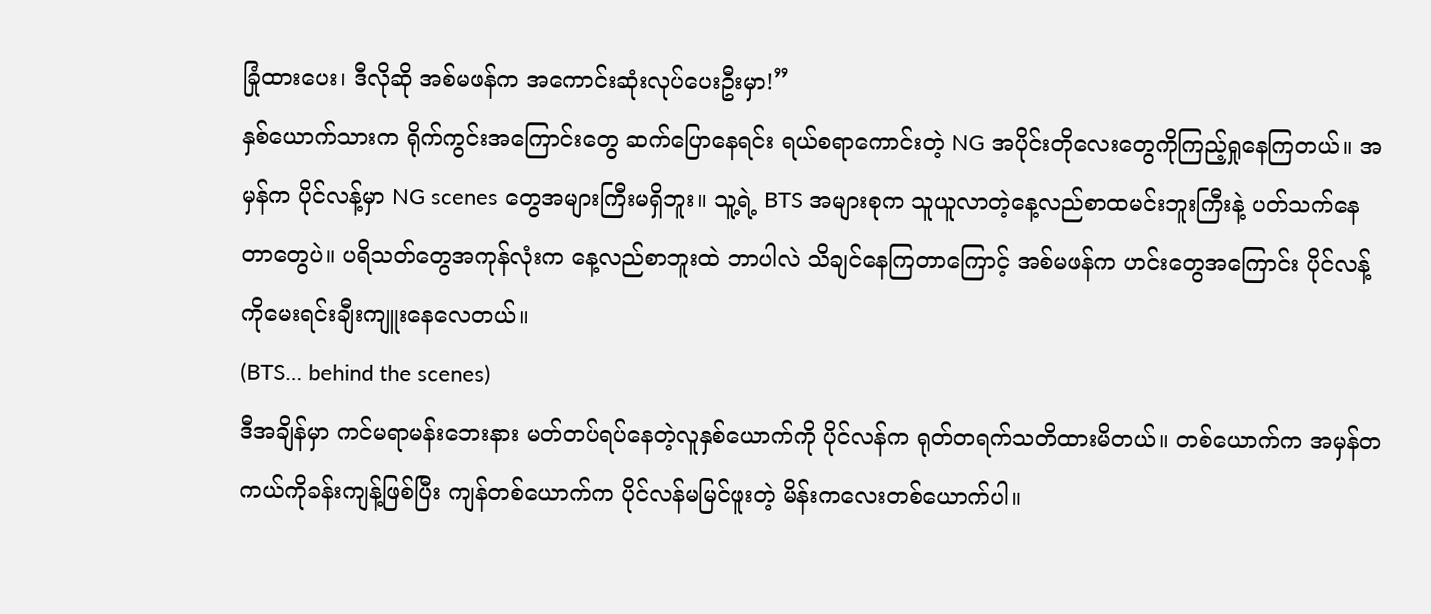ခြုံထားပေး၊ ဒီလိုဆို အစ်မဖန်က အကောင်းဆုံးလုပ်ပေးဦးမှာ!”
နှစ်ယောက်သားက ရိုက်ကွင်းအကြောင်းတွေ ဆက်ပြောနေရင်း ရယ်စရာကောင်းတဲ့ NG အပိုင်းတိုလေးတွေကိုကြည့်ရှုနေကြတယ်။ အမှန်က ပိုင်လန့်မှာ NG scenes တွေအများကြီးမရှိဘူး။ သူ့ရဲ့ BTS အများစုက သူယူလာတဲ့နေ့လည်စာထမင်းဘူးကြီးနဲ့ ပတ်သက်နေတာတွေပဲ။ ပရိသတ်တွေအကုန်လုံးက နေ့လည်စာဘူးထဲ ဘာပါလဲ သိချင်နေကြတာကြောင့် အစ်မဖန်က ဟင်းတွေအကြောင်း ပိုင်လန့်ကိုမေးရင်းချီးကျူးနေလေတယ်။
(BTS… behind the scenes)
ဒီအချိန်မှာ ကင်မရာမန်းဘေးနား မတ်တပ်ရပ်နေတဲ့လူနှစ်ယောက်ကို ပိုင်လန်က ရုတ်တရက်သတိထားမိတယ်။ တစ်ယောက်က အမှန်တကယ်ကိုခန်းကျန့်ဖြစ်ပြီး ကျန်တစ်ယောက်က ပိုင်လန်မမြင်ဖူးတဲ့ မိန်းကလေးတစ်ယောက်ပါ။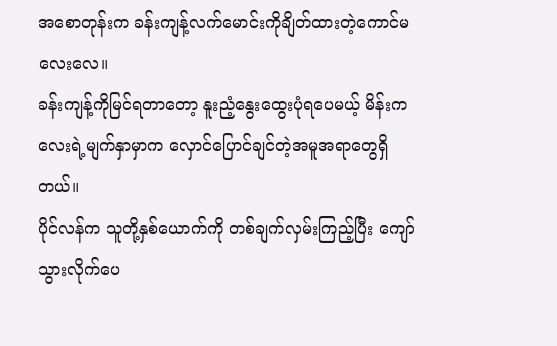အစောတုန်းက ခန်းကျန့်လက်မောင်းကိုချိတ်ထားတဲ့ကောင်မလေးလေ။
ခန်းကျန့်ကိုမြင်ရတာတော့ နူးညံ့နွေးထွေးပုံရပေမယ့် မိန်းကလေးရဲ့မျက်နှာမှာက လှောင်ပြောင်ချင်တဲ့အမူအရာတွေရှိတယ်။
ပိုင်လန်က သူတို့နှစ်ယောက်ကို တစ်ချက်လှမ်းကြည့်ပြီး ကျော်သွားလိုက်ပေ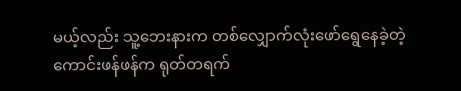မယ့်လည်း သူ့ဘေးနားက တစ်လျှောက်လုံးဖော်ရွေနေခဲ့တဲ့ကောင်းဖန်ဖန်က ရုတ်တရက်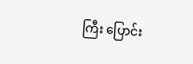ကြီး ပြောင်း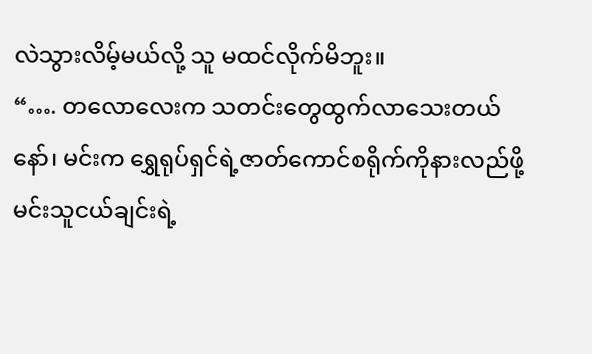လဲသွားလိမ့်မယ်လို့ သူ မထင်လိုက်မိဘူး။
“…. တလောလေးက သတင်းတွေထွက်လာသေးတယ်နော်၊ မင်းက ရွှေရုပ်ရှင်ရဲ့ဇာတ်ကောင်စရိုက်ကိုနားလည်ဖို့ မင်းသူငယ်ချင်းရဲ့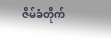ဇိမ်ခံတိုက်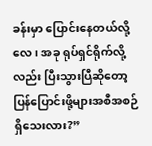ခန်းမှာ ပြောင်းနေတယ်လို့လေ၊ အခု ရုပ်ရှင်ရိုက်လို့လည်း ပြီးသွားပြီဆိုတော့ ပြန်ပြောင်းဖို့များအစီအစဉ်ရှိသေးလား?”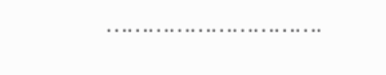………………………….